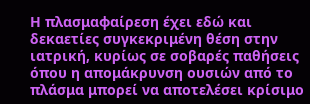Η πλασμαφαίρεση έχει εδώ και δεκαετίες συγκεκριμένη θέση στην ιατρική, κυρίως σε σοβαρές παθήσεις όπου η απομάκρυνση ουσιών από το πλάσμα μπορεί να αποτελέσει κρίσιμο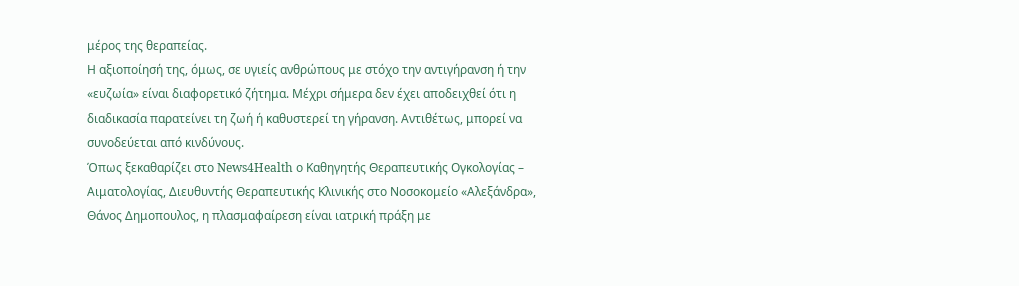μέρος της θεραπείας.
Η αξιοποίησή της, όμως, σε υγιείς ανθρώπους με στόχο την αντιγήρανση ή την «ευζωία» είναι διαφορετικό ζήτημα. Μέχρι σήμερα δεν έχει αποδειχθεί ότι η διαδικασία παρατείνει τη ζωή ή καθυστερεί τη γήρανση. Αντιθέτως, μπορεί να συνοδεύεται από κινδύνους.
Όπως ξεκαθαρίζει στο News4Health ο Καθηγητής Θεραπευτικής Ογκολογίας – Αιματολογίας, Διευθυντής Θεραπευτικής Κλινικής στο Νοσοκομείο «Αλεξάνδρα», Θάνος Δημοπουλος, η πλασμαφαίρεση είναι ιατρική πράξη με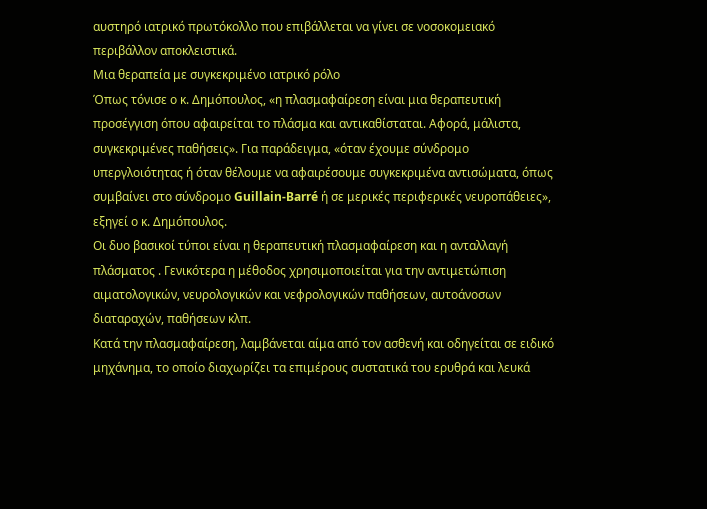αυστηρό ιατρικό πρωτόκολλο που επιβάλλεται να γίνει σε νοσοκομειακό περιβάλλον αποκλειστικά.
Μια θεραπεία με συγκεκριμένο ιατρικό ρόλο
Όπως τόνισε ο κ. Δημόπουλος, «η πλασμαφαίρεση είναι μια θεραπευτική προσέγγιση όπου αφαιρείται το πλάσμα και αντικαθίσταται. Αφορά, μάλιστα, συγκεκριμένες παθήσεις». Για παράδειγμα, «όταν έχουμε σύνδρομο υπεργλοιότητας ή όταν θέλουμε να αφαιρέσουμε συγκεκριμένα αντισώματα, όπως συμβαίνει στο σύνδρομο Guillain-Barré ή σε μερικές περιφερικές νευροπάθειες», εξηγεί ο κ. Δημόπουλος.
Οι δυο βασικοί τύποι είναι η θεραπευτική πλασμαφαίρεση και η ανταλλαγή πλάσματος . Γενικότερα η μέθοδος χρησιμοποιείται για την αντιμετώπιση αιματολογικών, νευρολογικών και νεφρολογικών παθήσεων, αυτοάνοσων διαταραχών, παθήσεων κλπ.
Κατά την πλασμαφαίρεση, λαμβάνεται αίμα από τον ασθενή και οδηγείται σε ειδικό μηχάνημα, το οποίο διαχωρίζει τα επιμέρους συστατικά του ερυθρά και λευκά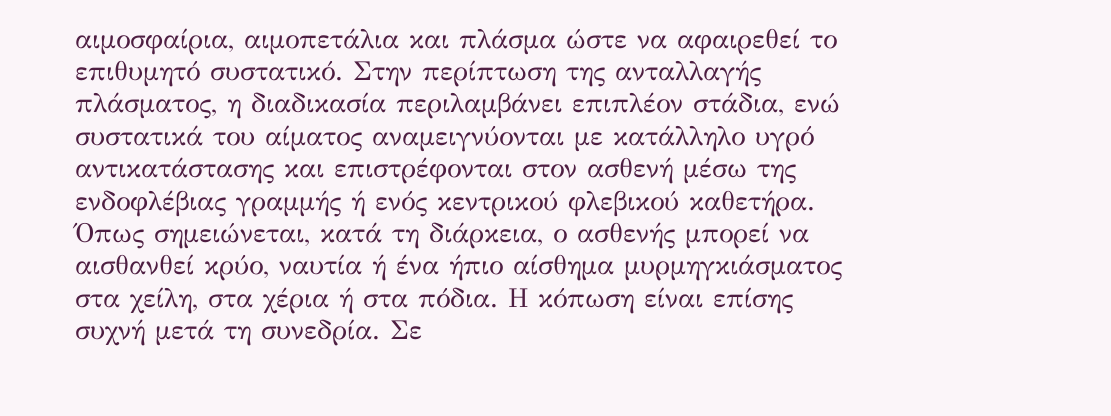αιμοσφαίρια, αιμοπετάλια και πλάσμα ώστε να αφαιρεθεί το επιθυμητό συστατικό. Στην περίπτωση της ανταλλαγής πλάσματος, η διαδικασία περιλαμβάνει επιπλέον στάδια, ενώ συστατικά του αίματος αναμειγνύονται με κατάλληλο υγρό αντικατάστασης και επιστρέφονται στον ασθενή μέσω της ενδοφλέβιας γραμμής ή ενός κεντρικού φλεβικού καθετήρα.
Όπως σημειώνεται, κατά τη διάρκεια, ο ασθενής μπορεί να αισθανθεί κρύο, ναυτία ή ένα ήπιο αίσθημα μυρμηγκιάσματος στα χείλη, στα χέρια ή στα πόδια. Η κόπωση είναι επίσης συχνή μετά τη συνεδρία. Σε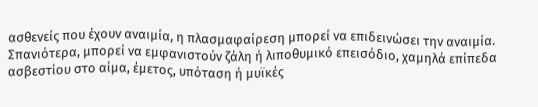ασθενείς που έχουν αναιμία, η πλασμαφαίρεση μπορεί να επιδεινώσει την αναιμία.
Σπανιότερα, μπορεί να εμφανιστούν ζάλη ή λιποθυμικό επεισόδιο, χαμηλά επίπεδα ασβεστίου στο αίμα, έμετος, υπόταση ή μυϊκές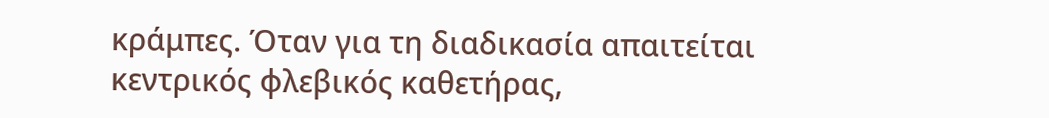κράμπες. Όταν για τη διαδικασία απαιτείται κεντρικός φλεβικός καθετήρας,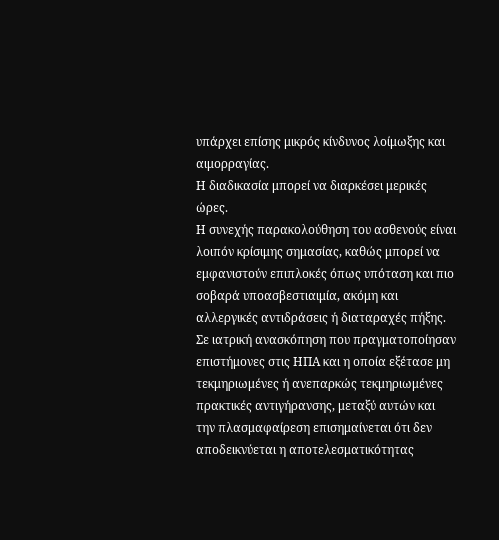υπάρχει επίσης μικρός κίνδυνος λοίμωξης και αιμορραγίας.
Η διαδικασία μπορεί να διαρκέσει μερικές ώρες.
Η συνεχής παρακολούθηση του ασθενούς είναι λοιπόν κρίσιμης σημασίας, καθώς μπορεί να εμφανιστούν επιπλοκές όπως υπόταση και πιο σοβαρά υποασβεστιαιμία, ακόμη και αλλεργικές αντιδράσεις ή διαταραχές πήξης.
Σε ιατρική ανασκόπηση που πραγματοποίησαν επιστήμονες στις ΗΠΑ και η οποία εξέτασε μη τεκμηριωμένες ή ανεπαρκώς τεκμηριωμένες πρακτικές αντιγήρανσης, μεταξύ αυτών και την πλασμαφαίρεση επισημαίνεται ότι δεν αποδεικνύεται η αποτελεσματικότητας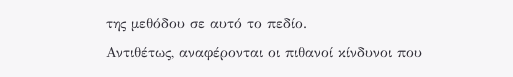της μεθόδου σε αυτό το πεδίο.
Αντιθέτως, αναφέρονται οι πιθανοί κίνδυνοι που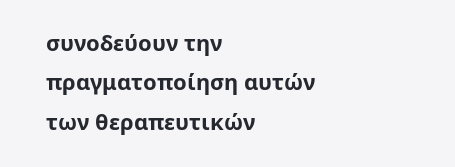συνοδεύουν την πραγματοποίηση αυτών των θεραπευτικών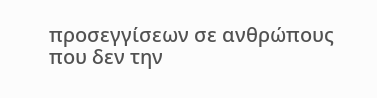προσεγγίσεων σε ανθρώπους που δεν την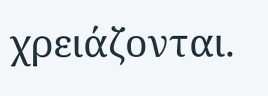χρειάζονται.